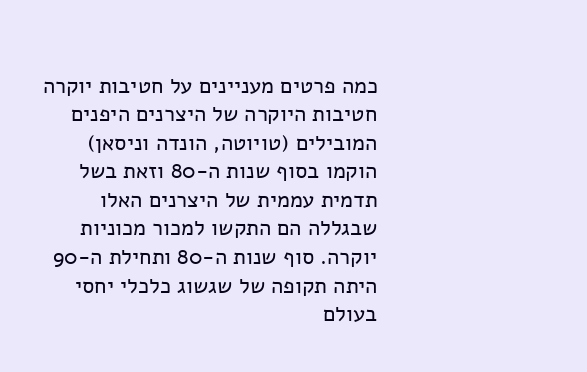כמה פרטים מעניינים על חטיבות יוקרה
חטיבות היוקרה של היצרנים היפנים המובילים (טויוטה, הונדה וניסאן) הוקמו בסוף שנות ה-80 וזאת בשל תדמית עממית של היצרנים האלו שבגללה הם התקשו למכור מכוניות יוקרה. סוף שנות ה-80 ותחילת ה-90 היתה תקופה של שגשוג כלכלי יחסי בעולם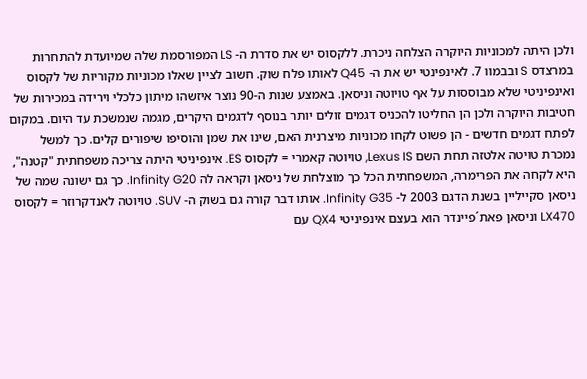ולכן היתה למכוניות היוקרה הצלחה ניכרת. ללקסוס יש את סדרת ה- LS המפורסמת שלה שמיועדת להתחרות במרצדס S ובבמוו 7. לאינפינטי יש את ה- Q45 לאותו פלח שוק. חשוב לציין שאלו מכוניות מקוריות של לקסוס ואינפיניטי שלא מבוססות על אף טויוטה וניסאן. באמצע שנות ה-90 נוצר איזשהו מיתון כלכלי וירידה במכירות של חטיבות היוקרה ולכן הן החליטו להכניס דגמים זולים יותר בנוסף לדגמים היקרים, מגמה שנמשכת עד היום. במקום לפתח דגמים חדשים - הן פשוט לקחו מכוניות מיצרנית האם, שינו את שמן והוסיפו שיפורים קלים. כך למשל נמכרת טויטה אלטזה תחת השם Lexus IS, טויוטה קאמרי = לקסוס ES. אינפיניטי היתה צריכה משפחתית "קטנה", היא לקחה את הפרימרה, המשפחתית הכל כך מוצלחת של ניסאן וקראה לה Infinity G20. כך גם ישונה שמה של ניסאן סקייליין בשנת הדגם 2003 ל- Infinity G35. אותו דבר קורה גם בשוק ה- SUV. טויוטה לאנדקרוזר = לקסוס LX470 וניסאן פאת´פיינדר הוא בעצם אינפיניטי QX4 עם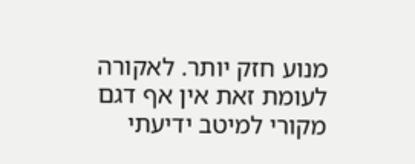מנוע חזק יותר. לאקורה לעומת זאת אין אף דגם מקורי למיטב ידיעתי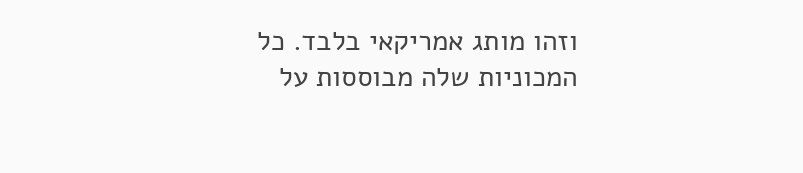וזהו מותג אמריקאי בלבד. כל המכוניות שלה מבוססות על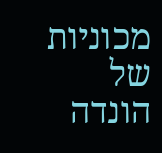מכוניות של הונדה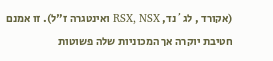(אקורד , לג´נד, RSX, NSX ואינטגרה ז"ל). זו אמנם חטיבת יוקרה אך המכוניות שלה פשוטות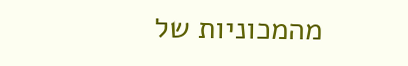מהמכוניות של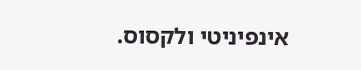אינפיניטי ולקסוס.